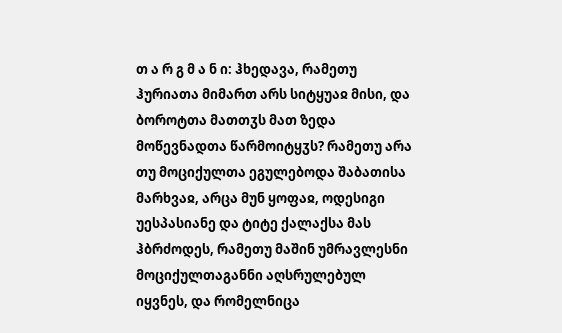თ ა რ გ მ ა ნ ი: ჰხედავა, რამეთუ ჰურიათა მიმართ არს სიტყუაჲ მისი, და ბოროტთა მათთჳს მათ ზედა მოწევნადთა წარმოიტყჳს? რამეთუ არა თუ მოციქულთა ეგულებოდა შაბათისა მარხვაჲ, არცა მუნ ყოფაჲ, ოდესიგი უესპასიანე და ტიტე ქალაქსა მას ჰბრძოდეს, რამეთუ მაშინ უმრავლესნი მოციქულთაგანნი აღსრულებულ იყვნეს, და რომელნიცა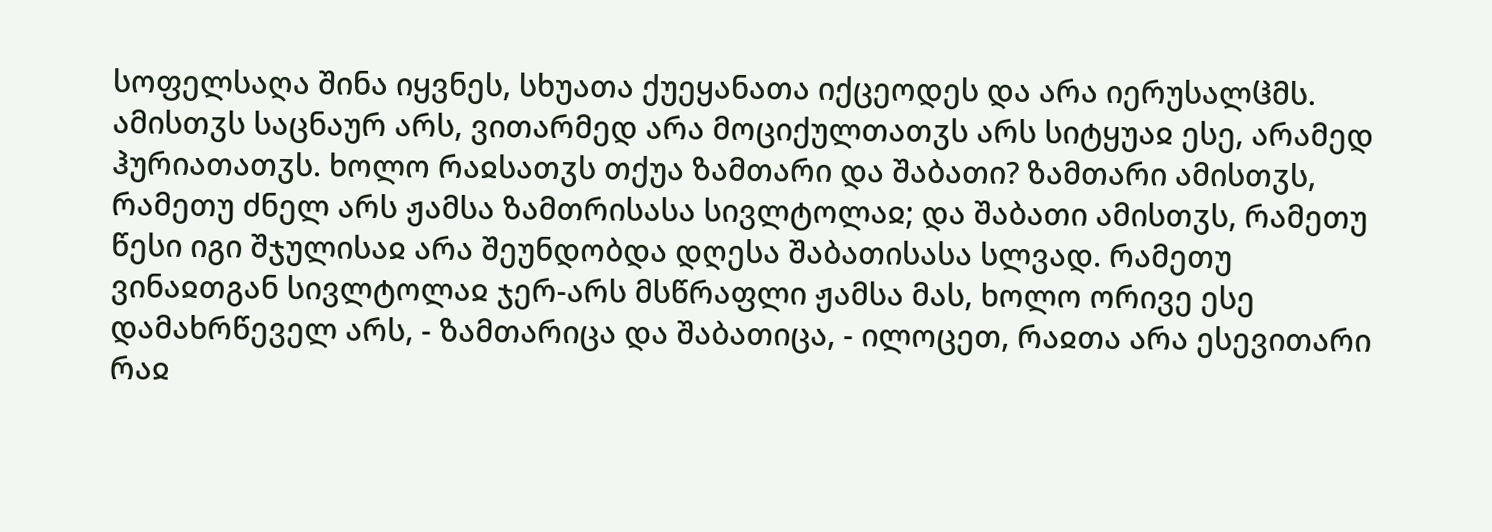სოფელსაღა შინა იყვნეს, სხუათა ქუეყანათა იქცეოდეს და არა იერუსალჱმს. ამისთჳს საცნაურ არს, ვითარმედ არა მოციქულთათჳს არს სიტყუაჲ ესე, არამედ ჰურიათათჳს. ხოლო რაჲსათჳს თქუა ზამთარი და შაბათი? ზამთარი ამისთჳს, რამეთუ ძნელ არს ჟამსა ზამთრისასა სივლტოლაჲ; და შაბათი ამისთჳს, რამეთუ წესი იგი შჯულისაჲ არა შეუნდობდა დღესა შაბათისასა სლვად. რამეთუ ვინაჲთგან სივლტოლაჲ ჯერ-არს მსწრაფლი ჟამსა მას, ხოლო ორივე ესე დამახრწეველ არს, - ზამთარიცა და შაბათიცა, - ილოცეთ, რაჲთა არა ესევითარი რაჲ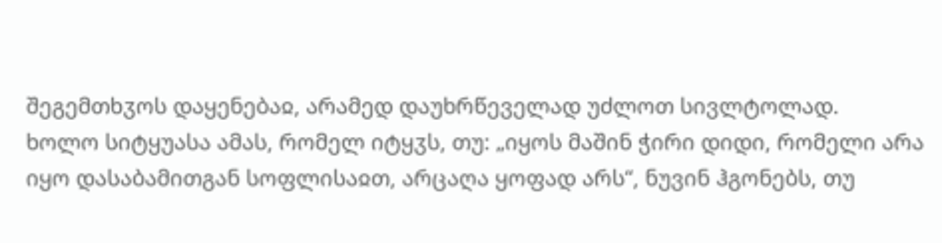შეგემთხჳოს დაყენებაჲ, არამედ დაუხრწეველად უძლოთ სივლტოლად.
ხოლო სიტყუასა ამას, რომელ იტყჳს, თუ: „იყოს მაშინ ჭირი დიდი, რომელი არა იყო დასაბამითგან სოფლისაჲთ, არცაღა ყოფად არს“, ნუვინ ჰგონებს, თუ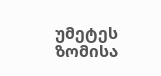უმეტეს ზომისა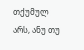თქუმულ არს, ანუ თუ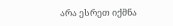არა ესრეთ იქმნა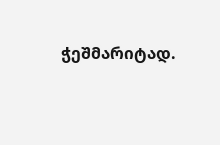ჭეშმარიტად.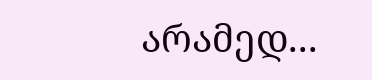არამედ...